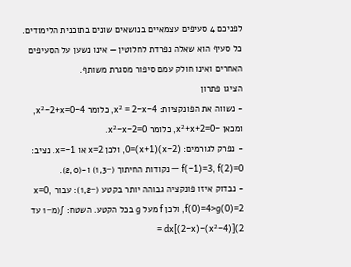לפניכם 4 סעיפים עצמאיים בנושאים שונים בתוכנית הלימודים. כל סעיף הוא שאלה נפרדת לחלוטין — אינו נשען על הסעיפים האחרים ואינו חולק עמם סיפור מסגרת משותף.
הציגו פתרון
- נשווה את הפונקציות: 4−x² = 2−x, כלומר 4−x²−2+x=0, ומכאן −x²+x+2=0, כלומר x²−x−2=0.
- נפרק לגורמים: (x−2)(x+1)=0, ולכן x=2 או x=−1. נציב: f(−1)=3, f(2)=0 — נקודות החיתוך (−1,3) ו-(2,0).
- נבדוק איזו פונקציה גבוהה יותר בקטע (−1,2): עבור x=0, f(0)=4>g(0)=2, ולכן f מעל g בכל הקטע. השטח: ∫(מ−1 עד 2)[(4−x²)−(2−x)]dx =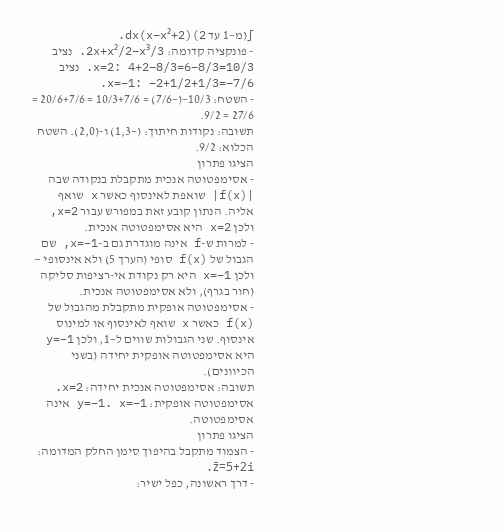∫(מ−1 עד 2)(2+x−x²)dx.
- פונקציה קדומה: 2x+x²/2−x³/3. נציב x=2: 4+2−8/3=6−8/3=10/3. נציב x=−1: −2+1/2+1/3=−7/6.
- השטח: 10/3−(−7/6) = 10/3+7/6 = 20/6+7/6 = 27/6 = 9/2.
תשובה: נקודות חיתוך: (−1,3) ו-(2,0). השטח הכלוא: 9/2.
הציגו פתרון
- אסימפטוטה אנכית מתקבלת בנקודה שבה |f(x)| שואפת לאינסוף כאשר x שואף אליה. הנתון קובע זאת במפורש עבור x=2, ולכן x=2 היא אסימפטוטה אנכית.
- למרות ש-f אינה מוגדרת גם ב-x=−1, שם הגבול של f(x) סופי (הערך 5) ולא אינסופי — ולכן x=−1 היא רק נקודת אי-רציפות סליקה (חור בגרף), ולא אסימפטוטה אנכית.
- אסימפטוטה אופקית מתקבלת מהגבול של f(x) כאשר x שואף לאינסוף או למינוס אינסוף. שני הגבולות שווים ל−1, ולכן y=−1 היא אסימפטוטה אופקית יחידה (בשני הכיוונים).
תשובה: אסימפטוטה אנכית יחידה: x=2. אסימפטוטה אופקית: y=−1. x=−1 אינה אסימפטוטה.
הציגו פתרון
- הצמוד מתקבל בהיפוך סימן החלק המדומה: z̄=5+2i.
- דרך ראשונה, כפל ישיר: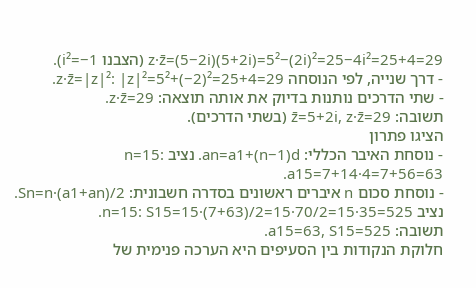z·z̄=(5−2i)(5+2i)=5²−(2i)²=25−4i²=25+4=29 (הצבנו i²=−1).
- דרך שנייה, לפי הנוסחה z·z̄=|z|²: |z|²=5²+(−2)²=25+4=29.
- שתי הדרכים נותנות בדיוק את אותה תוצאה: z·z̄=29.
תשובה: z̄=5+2i, z·z̄=29 (בשתי הדרכים).
הציגו פתרון
- נוסחת האיבר הכללי: an=a1+(n−1)d. נציב n=15: a15=7+14·4=7+56=63.
- נוסחת סכום n איברים ראשונים בסדרה חשבונית: Sn=n·(a1+an)/2. נציב n=15: S15=15·(7+63)/2=15·70/2=15·35=525.
תשובה: a15=63, S15=525.
חלוקת הנקודות בין הסעיפים היא הערכה פנימית של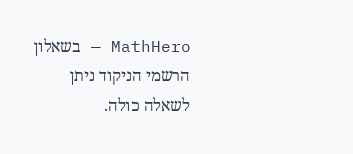MathHero — בשאלון הרשמי הניקוד ניתן לשאלה כולה.